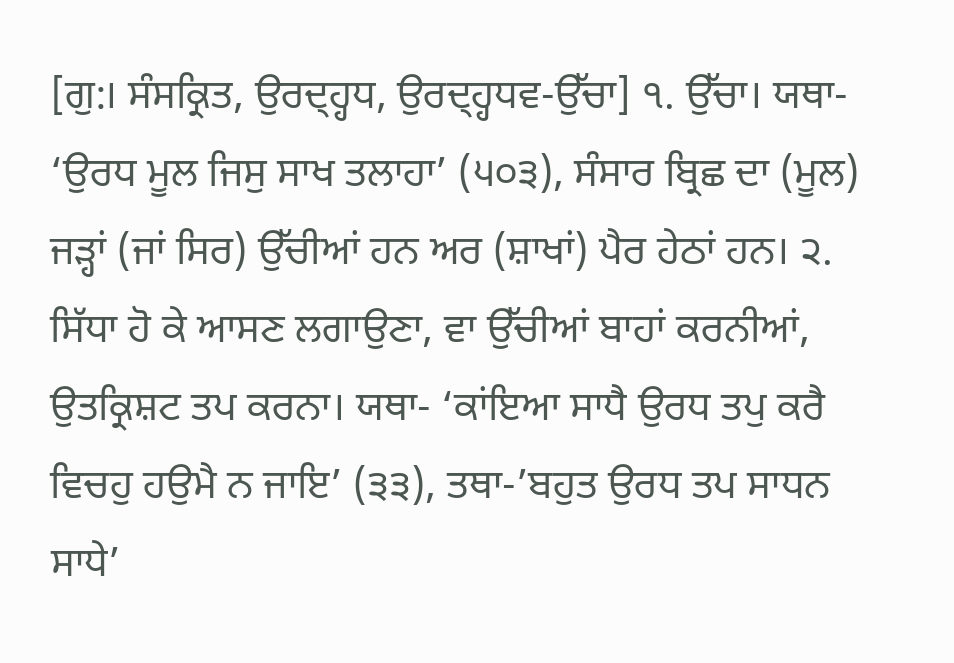[ਗੁ:। ਸੰਸਕ੍ਰਿਤ, ਉਰਦ੍ਹ੍ਹਧ, ਉਰਦ੍ਹ੍ਹਧਵ-ਉੱਚਾ] ੧. ਉੱਚਾ। ਯਥਾ- ‘ਉਰਧ ਮੂਲ ਜਿਸੁ ਸਾਖ ਤਲਾਹਾ’ (੫੦੩), ਸੰਸਾਰ ਬ੍ਰਿਛ ਦਾ (ਮੂਲ) ਜੜ੍ਹਾਂ (ਜਾਂ ਸਿਰ) ਉੱਚੀਆਂ ਹਨ ਅਰ (ਸ਼ਾਖਾਂ) ਪੈਰ ਹੇਠਾਂ ਹਨ। ੨. ਸਿੱਧਾ ਹੋ ਕੇ ਆਸਣ ਲਗਾਉਣਾ, ਵਾ ਉੱਚੀਆਂ ਬਾਹਾਂ ਕਰਨੀਆਂ, ਉਤਕ੍ਰਿਸ਼ਟ ਤਪ ਕਰਨਾ। ਯਥਾ- ‘ਕਾਂਇਆ ਸਾਧੈ ਉਰਧ ਤਪੁ ਕਰੈ ਵਿਚਹੁ ਹਉਮੈ ਨ ਜਾਇ’ (੩੩), ਤਥਾ-’ਬਹੁਤ ਉਰਧ ਤਪ ਸਾਧਨ ਸਾਧੇ’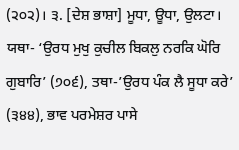(੨੦੨)। ੩. [ਦੇਸ਼ ਭਾਸ਼ਾ] ਮੂਧਾ, ਊਧਾ, ਉਲਟਾ। ਯਥਾ- ‘ਉਰਧ ਮੁਖੁ ਕੁਚੀਲ ਬਿਕਲੁ ਨਰਕਿ ਘੋਰਿ ਗੁਬਾਰਿ’ (੭੦੬), ਤਥਾ-’ਉਰਧ ਪੰਕ ਲੈ ਸੂਧਾ ਕਰੇ’ (੩੪੪), ਭਾਵ ਪਰਮੇਸ਼ਰ ਪਾਸੇ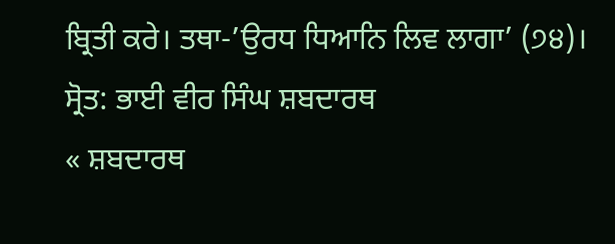ਬ੍ਰਿਤੀ ਕਰੇ। ਤਥਾ-’ਉਰਧ ਧਿਆਨਿ ਲਿਵ ਲਾਗਾ’ (੭੪)।
ਸ੍ਰੋਤ: ਭਾਈ ਵੀਰ ਸਿੰਘ ਸ਼ਬਦਾਰਥ
« ਸ਼ਬਦਾਰਥ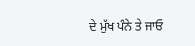ਦੇ ਮੁੱਖ ਪੰਨੇ ਤੇ ਜਾਓ